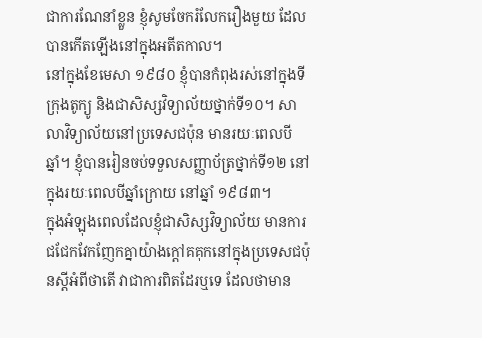ជាការណែនាំខ្លួន ខ្ញុំសូមចែករំលែករឿងមួយ ដែលបានកើតឡើងនៅក្នុងអតីតកាល។
នៅក្នុងខែមេសា ១៩៨០ ខ្ញុំបានកំពុងរស់នៅក្នុងទីក្រុងតូក្យូ និងជាសិស្សវិទ្យាល័យថ្នាក់ទី១០។ សាលាវិទ្យាល័យនៅប្រទេសជប៉ុន មានរយៈពេលបីឆ្នាំ។ ខ្ញុំបានរៀនចប់ទទួលសញ្ញាប័ត្រថ្នាក់ទី១២ នៅក្នុងរយៈពេលបីឆ្នាំក្រោយ នៅឆ្នាំ ១៩៨៣។
ក្នុងអំឡុងពេលដែលខ្ញុំជាសិស្សវិទ្យាល័យ មានការជជែកវែកញែកគ្នាយ៉ាងក្ដៅគគុកនៅក្នុងប្រទេសជប៉ុនស្ដីអំពីថាតើ វាជាការពិតដែរឬទេ ដែលថាមាន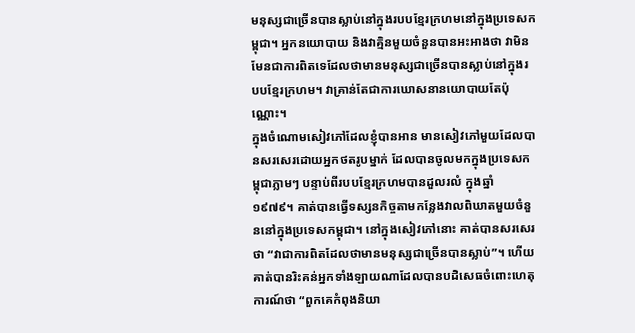មនុស្សជាច្រើនបានស្លាប់នៅក្នុងរបបខ្មែរក្រហមនៅក្នុងប្រទេសកម្ពុជា។ អ្នកនយោបាយ និងវាគ្មិនមួយចំនួនបានអះអាងថា វាមិនមែនជាការពិតទេដែលថាមានមនុស្សជាច្រើនបានស្លាប់នៅក្នុងរបបខ្មែរក្រហម។ វាគ្រាន់តែជាការឃោសនានយោបាយតែប៉ុណ្ណោះ។
ក្នុងចំណោមសៀវភៅដែលខ្ញុំបានអាន មានសៀវភៅមួយដែលបានសរសេរដោយអ្នកថតរូបម្នាក់ ដែលបានចូលមកក្នុងប្រទេសកម្ពុជាភ្លាមៗ បន្ទាប់ពីរបបខ្មែរក្រហមបានដួលរលំ ក្នុងឆ្នាំ ១៩៧៩។ គាត់បានធ្វើទស្សនកិច្ចតាមកន្លែងវាលពិឃាតមួយចំនួននៅក្នុងប្រទេសកម្ពុជា។ នៅក្នុងសៀវភៅនោះ គាត់បានសរសេរថា “វាជាការពិតដែលថាមានមនុស្សជាច្រើនបានស្លាប់”។ ហើយគាត់បានរិះគន់អ្នកទាំងឡាយណាដែលបានបដិសេធចំពោះហេតុការណ៍ថា “ពួកគេកំពុងនិយា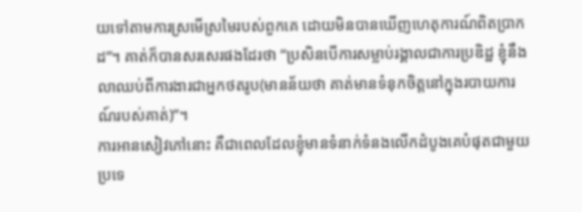យទៅតាមការស្រមើស្រមៃរបស់ពួកគេ ដោយមិនបានឃើញហេតុការណ៍ពិតប្រាកដ”។ គាត់ក៏បានសរសេរផងដែរថា “ប្រសិនបើការសម្លាប់រង្គាលជាការប្រឌិដ្ឋ ខ្ញុំនឹងលាឈប់ពីការងារជាអ្នកថតរូប(មានន័យថា គាត់មានទំនុកចិត្តនៅក្នុងរបាយការណ៍របស់គាត់)”។
ការអានសៀវភៅនោះ គឺជាពេលដែលខ្ញុំមានទំនាក់ទំនងលើកដំបូងគេបំផុតជាមួយប្រទេ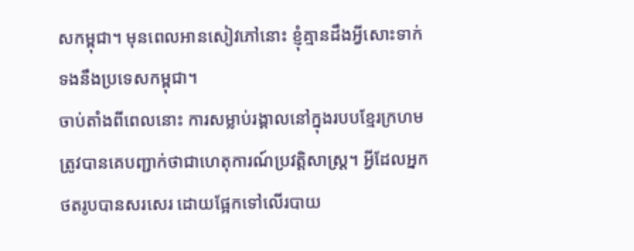សកម្ពុជា។ មុនពេលអានសៀវភៅនោះ ខ្ញុំគ្មានដឹងអ្វីសោះទាក់ទងនឹងប្រទេសកម្ពុជា។
ចាប់តាំងពីពេលនោះ ការសម្លាប់រង្គាលនៅក្នុងរបបខ្មែរក្រហមត្រូវបានគេបញ្ជាក់ថាជាហេតុការណ៍ប្រវត្តិសាស្រ្ត។ អ្វីដែលអ្នកថតរូបបានសរសេរ ដោយផ្អែកទៅលើរបាយ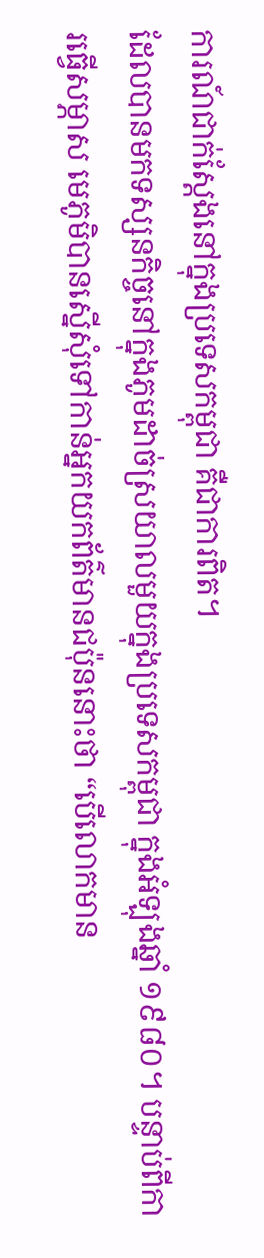ការណ៍ជាក់ស្ដែងនៅក្នុងប្រទេសកម្ពុជា គឺជាការពិត។
ដែលបានមកទស្សនកិច្ចនៅក្នុងភូមដាច់ស្រយាលមួយក្នុងប្រទេសកម្ពុជា ក្នុងអំឡុងឆ្នាំ ១៩៨០។ បន្ទាប់ពីការធ្វើសម្ភាស មេភូមិបានស្នើសុំទៅកាន់អ្នកយកព័ត៌មានជប៉ុននោះថា “បើលោកមាន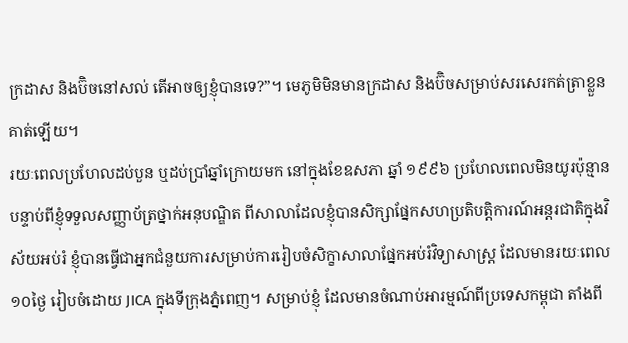ក្រដាស និងប៊ិចនៅសល់ តើអាចឲ្យខ្ញុំបានទេ?”។ មេភូមិមិនមានក្រដាស និងប៊ិចសម្រាប់សរសេរកត់ត្រាខ្លួនគាត់ឡើយ។
រយៈពេលប្រហែលដប់បួន ឬដប់ប្រាំឆ្នាំក្រោយមក នៅក្នុងខែឧសភា ឆ្នាំ ១៩៩៦ ប្រហែលពេលមិនយូរប៉ុន្មានបន្ទាប់ពីខ្ញុំទទួលសញ្ញាប័ត្រថ្នាក់អនុបណ្ឌិត ពីសាលាដែលខ្ញុំបានសិក្សាផ្នែកសហប្រតិបត្តិការណ៍អន្តរជាតិក្នុងវិស័យអប់រំ ខ្ញុំបានធ្វើជាអ្នកជំនួយការសម្រាប់ការរៀបចំសិក្ខាសាលាផ្នែកអប់រំវិទ្យាសាស្រ្ត ដែលមានរយៈពេល ១០ថ្ងៃ រៀបចំដោយ JICA ក្នុងទីក្រុងភ្នំពេញ។ សម្រាប់ខ្ញុំ ដែលមានចំណាប់អារម្មណ៍ពីប្រទេសកម្ពុជា តាំងពី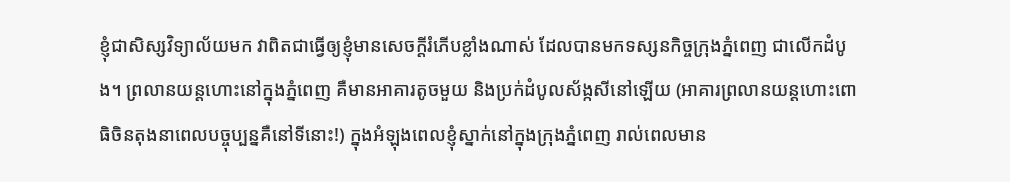ខ្ញុំជាសិស្សវិទ្យាល័យមក វាពិតជាធ្វើឲ្យខ្ញុំមានសេចក្ដីរំភើបខ្លាំងណាស់ ដែលបានមកទស្សនកិច្ចក្រុងភ្នំពេញ ជាលើកដំបូង។ ព្រលានយន្តហោះនៅក្នុងភ្នំពេញ គឺមានអាគារតូចមួយ និងប្រក់ដំបូលស័ង្កសីនៅឡើយ (អាគារព្រលានយន្តហោះពោធិចិនតុងនាពេលបច្ចុប្បន្នគឺនៅទីនោះ!) ក្នុងអំឡុងពេលខ្ញុំស្នាក់នៅក្នុងក្រុងភ្នំពេញ រាល់ពេលមាន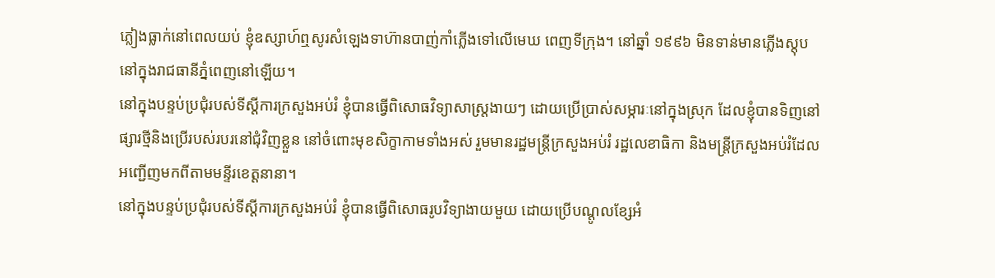ភ្លៀងធ្លាក់នៅពេលយប់ ខ្ញុំឧស្សាហ៍ឮសូរសំឡេងទាហ៊ានបាញ់កាំភ្លើងទៅលើមេឃ ពេញទីក្រុង។ នៅឆ្នាំ ១៩៩៦ មិនទាន់មានភ្លើងស្តុបនៅក្នុងរាជធានីភ្នំពេញនៅឡើយ។
នៅក្នុងបន្ទប់ប្រជុំរបស់ទីស្ដីការក្រសួងអប់រំ ខ្ញុំបានធ្វើពិសោធវិទ្យាសាស្រ្តងាយៗ ដោយប្រើប្រាស់សម្ភារៈនៅក្នុងស្រុក ដែលខ្ញុំបានទិញនៅផ្សារថ្មីនិងប្រើរបស់របរនៅជុំវិញខ្លួន នៅចំពោះមុខសិក្ខាកាមទាំងអស់ រួមមានរដ្ឋមន្រ្តីក្រសួងអប់រំ រដ្ឋលេខាធិកា និងមន្រ្តីក្រសួងអប់រំដែលអញ្ជើញមកពីតាមមន្ទីរខេត្តនានា។
នៅក្នុងបន្ទប់ប្រជុំរបស់ទីស្ដីការក្រសួងអប់រំ ខ្ញុំបានធ្វើពិសោធរូបវិទ្យាងាយមួយ ដោយប្រើបណ្ដូលខ្សែអំ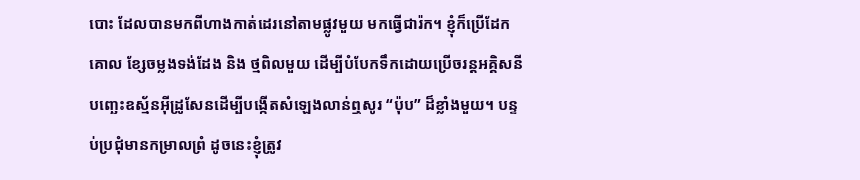បោះ ដែលបានមកពីហាងកាត់ដេរនៅតាមផ្លូវមួយ មកធ្វើជារ៉ក។ ខ្ញុំក៏ប្រើដែកគោល ខ្សែចម្លងទង់ដែង និង ថ្មពិលមួយ ដើម្បីបំបែកទឹកដោយប្រើចរន្តអគ្គិសនី បញ្ឆេះឧស្ម័នអ៊ីដ្រូសែនដើម្បីបង្កើតសំឡេងលាន់ឮសូរ “ប៉ុប” ដ៏ខ្លាំងមួយ។ បន្ទប់ប្រជុំមានកម្រាលព្រំ ដូចនេះខ្ញុំត្រូវ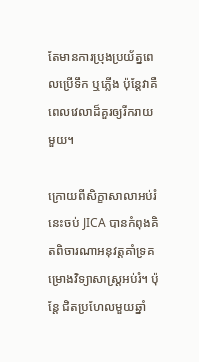តែមានការប្រុងប្រយ័ត្នពេលប្រើទឹក ឬភ្លើង ប៉ុន្តែវាគឺពេលវេលាដ៏គួរឲ្យរីករាយមួយ។

ក្រោយពីសិក្ខាសាលាអប់រំនេះចប់ JICA បានកំពុងគិតពិចារណាអនុវត្តគាំទ្រគម្រោងវិទ្យាសាស្រ្តអប់រំ។ ប៉ុន្តែ ជិតប្រហែលមួយឆ្នាំ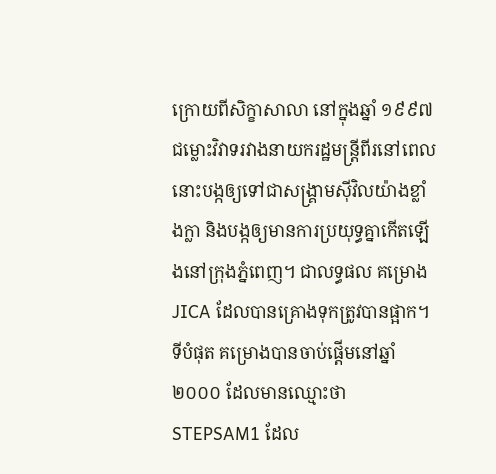ក្រោយពីសិក្ខាសាលា នៅក្នុងឆ្នាំ ១៩៩៧ ជម្លោះវិវាទរវាងនាយករដ្ឋមន្រ្តីពីរនៅពេលនោះបង្កឲ្យទៅជាសង្រ្គាមស៊ីវិលយ៉ាងខ្លាំងក្លា និងបង្កឲ្យមានការប្រយុទ្ធគ្នាកើតឡើងនៅក្រុងភ្នំពេញ។ ជាលទ្ធផល គម្រោងJICA ដែលបានគ្រោងទុកត្រូវបានផ្អាក។
ទីបំផុត គម្រោងបានចាប់ផ្ដើមនៅឆ្នាំ ២០០០ ដែលមានឈ្មោះថា STEPSAM1 ដែល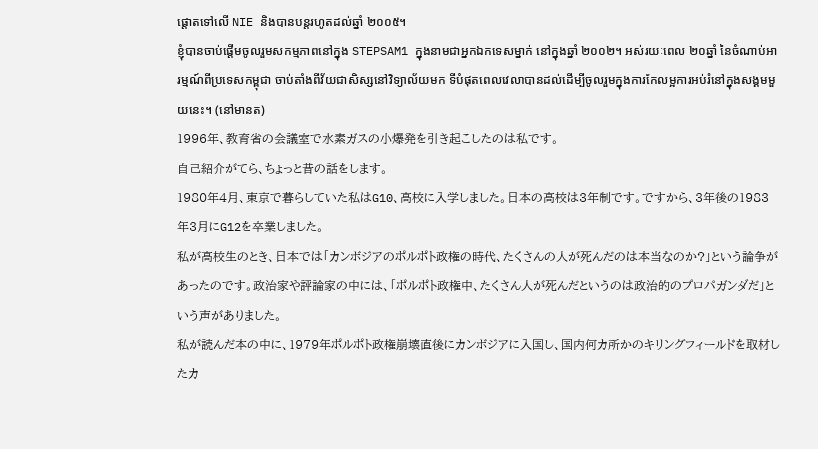ផ្ដោតទៅលើ NIE និងបានបន្តរហូតដល់ឆ្នាំ ២០០៥។
ខ្ញុំបានចាប់ផ្ដើមចូលរួមសកម្មភាពនៅក្នុង STEPSAM1 ក្នុងនាមជាអ្នកឯកទេសម្នាក់ នៅក្នុងឆ្នាំ ២០០២។ អស់រយៈពេល ២០ឆ្នាំ នៃចំណាប់អារម្មណ៍ពីប្រទេសកម្ពុជា ចាប់តាំងពីវ័យជាសិស្សនៅវិទ្យាល័យមក ទីបំផុតពេលវេលាបានដល់ដើម្បីចូលរួមក្នុងការកែលម្អការអប់រំនៅក្នុងសង្គមមួយនេះ។ (នៅមានត)
1996年、教育省の会議室で水素ガスの小爆発を引き起こしたのは私です。
自己紹介がてら、ちょっと昔の話をします。
1980年4月、東京で暮らしていた私はG10、高校に入学しました。日本の高校は3年制です。ですから、3年後の1983年3月にG12を卒業しました。
私が高校生のとき、日本では「カンボジアのポルポト政権の時代、たくさんの人が死んだのは本当なのか?」という論争があったのです。政治家や評論家の中には、「ポルポト政権中、たくさん人が死んだというのは政治的のプロパガンダだ」という声がありました。
私が読んだ本の中に、1979年ポルポト政権崩壊直後にカンボジアに入国し、国内何カ所かのキリングフィールドを取材したカ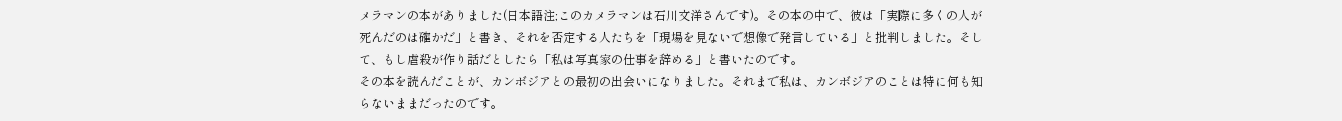メラマンの本がありました(日本語注;このカメラマンは石川文洋さんです)。その本の中で、彼は「実際に多くの人が死んだのは確かだ」と書き、それを否定する人たちを「現場を見ないで想像で発言している」と批判しました。そして、もし虐殺が作り話だとしたら「私は写真家の仕事を辞める」と書いたのです。
その本を読んだことが、カンボジアとの最初の出会いになりました。それまで私は、カンボジアのことは特に何も知らないままだったのです。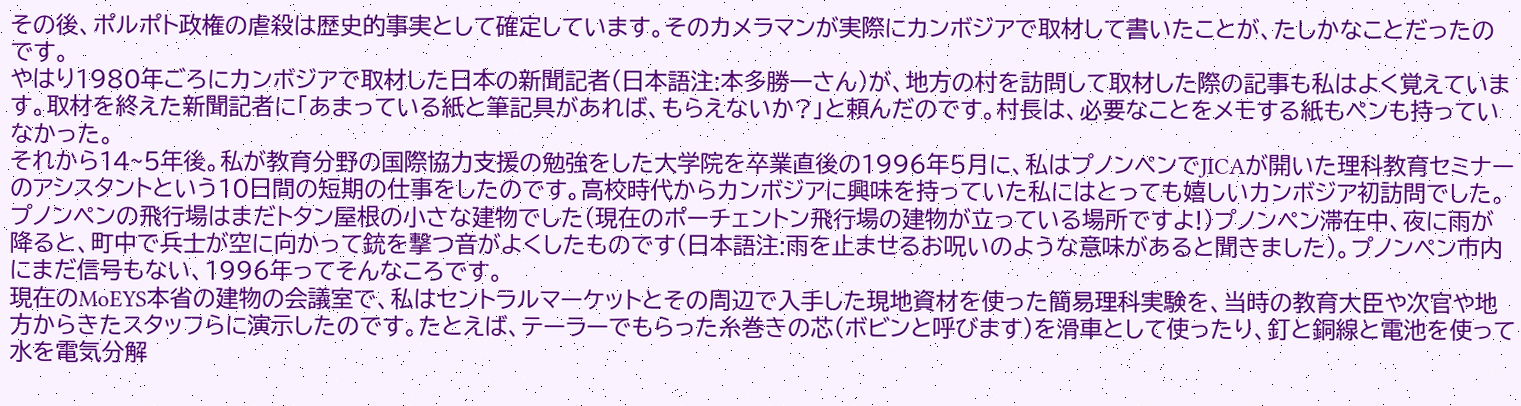その後、ポルポト政権の虐殺は歴史的事実として確定しています。そのカメラマンが実際にカンボジアで取材して書いたことが、たしかなことだったのです。
やはり1980年ごろにカンボジアで取材した日本の新聞記者(日本語注:本多勝一さん)が、地方の村を訪問して取材した際の記事も私はよく覚えています。取材を終えた新聞記者に「あまっている紙と筆記具があれば、もらえないか?」と頼んだのです。村長は、必要なことをメモする紙もペンも持っていなかった。
それから14~5年後。私が教育分野の国際協力支援の勉強をした大学院を卒業直後の1996年5月に、私はプノンペンでJICAが開いた理科教育セミナーのアシスタントという10日間の短期の仕事をしたのです。高校時代からカンボジアに興味を持っていた私にはとっても嬉しいカンボジア初訪問でした。プノンペンの飛行場はまだトタン屋根の小さな建物でした(現在のポーチェントン飛行場の建物が立っている場所ですよ!)プノンペン滞在中、夜に雨が降ると、町中で兵士が空に向かって銃を撃つ音がよくしたものです(日本語注:雨を止ませるお呪いのような意味があると聞きました)。プノンペン市内にまだ信号もない、1996年ってそんなころです。
現在のMoEYS本省の建物の会議室で、私はセントラルマーケットとその周辺で入手した現地資材を使った簡易理科実験を、当時の教育大臣や次官や地方からきたスタッフらに演示したのです。たとえば、テーラーでもらった糸巻きの芯(ボビンと呼びます)を滑車として使ったり、釘と銅線と電池を使って水を電気分解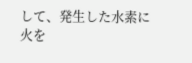して、発生した水素に火を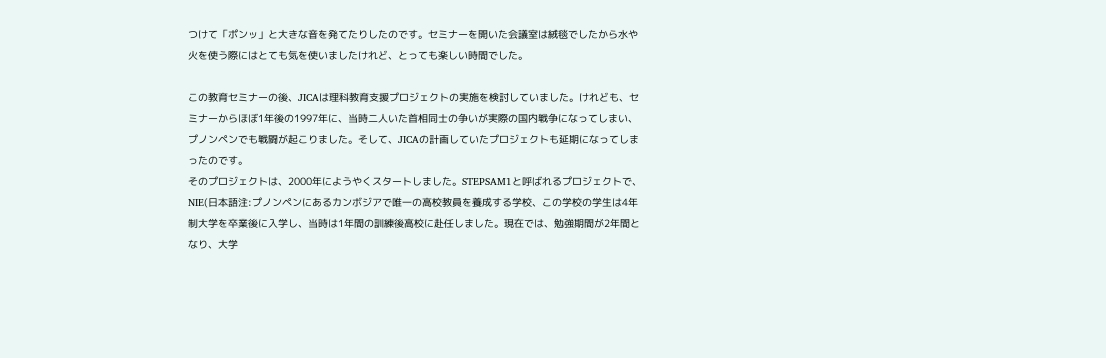つけて「ポンッ」と大きな音を発てたりしたのです。セミナーを開いた会議室は絨毯でしたから水や火を使う際にはとても気を使いましたけれど、とっても楽しい時間でした。

この教育セミナーの後、JICAは理科教育支援プロジェクトの実施を検討していました。けれども、セミナーからほぼ1年後の1997年に、当時二人いた首相同士の争いが実際の国内戦争になってしまい、プノンペンでも戦闘が起こりました。そして、JICAの計画していたプロジェクトも延期になってしまったのです。
そのプロジェクトは、2000年にようやくスタートしました。STEPSAM1と呼ばれるプロジェクトで、NIE(日本語注:プノンペンにあるカンボジアで唯一の高校教員を養成する学校、この学校の学生は4年制大学を卒業後に入学し、当時は1年間の訓練後高校に赴任しました。現在では、勉強期間が2年間となり、大学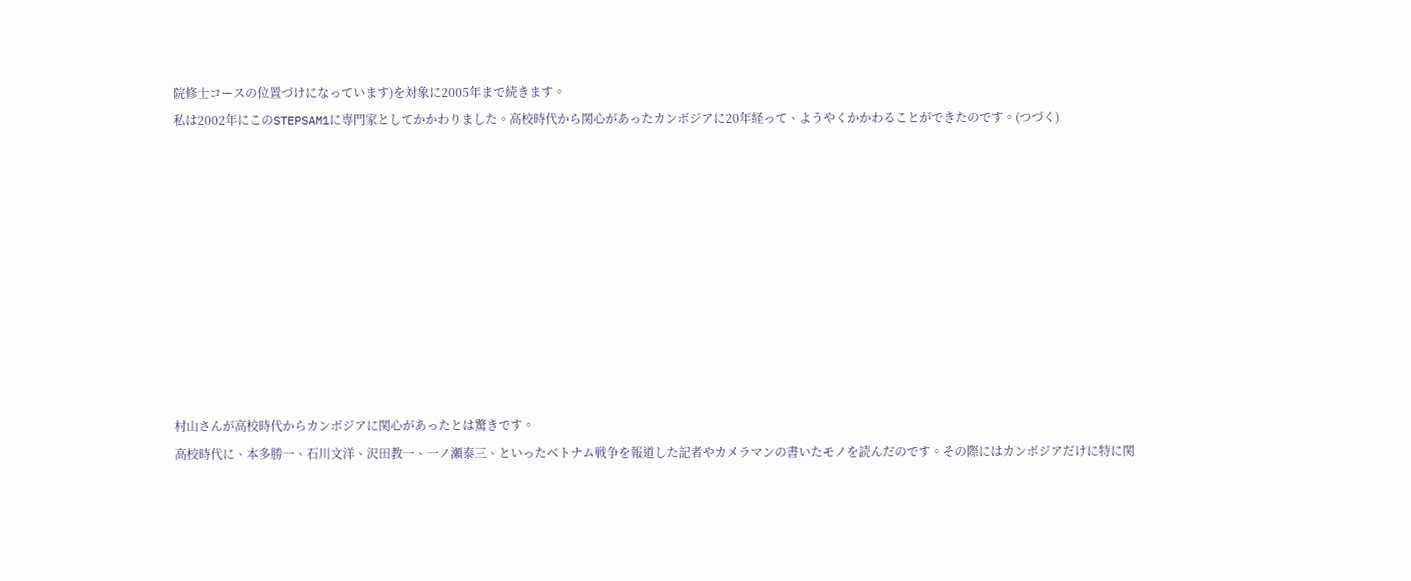院修士コースの位置づけになっています)を対象に2005年まで続きます。
私は2002年にこのSTEPSAM1に専門家としてかかわりました。高校時代から関心があったカンボジアに20年経って、ようやくかかわることができたのです。(つづく)










村山さんが高校時代からカンボジアに関心があったとは驚きです。
高校時代に、本多勝一、石川文洋、沢田教一、一ノ瀬泰三、といったベトナム戦争を報道した記者やカメラマンの書いたモノを読んだのです。その際にはカンボジアだけに特に関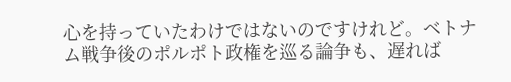心を持っていたわけではないのですけれど。ベトナム戦争後のポルポト政権を巡る論争も、遅れば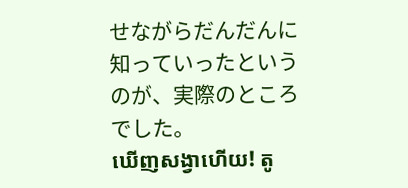せながらだんだんに知っていったというのが、実際のところでした。
ឃើញសង្វាហើយ! តូ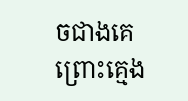ចជាងគេព្រោះគ្មេង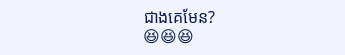ជាងគេមែន?
😆😆😆